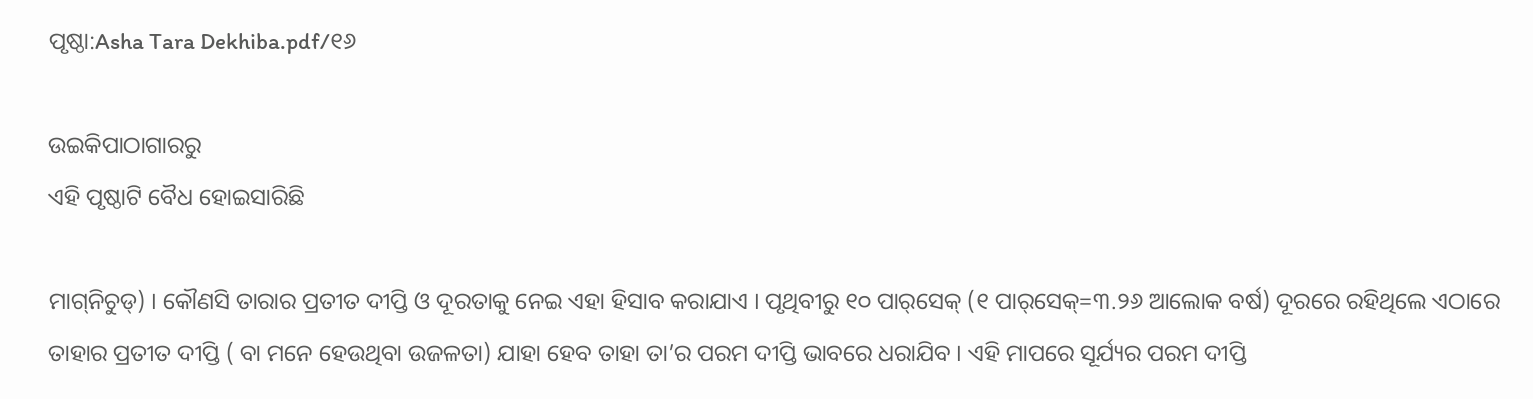ପୃଷ୍ଠା:Asha Tara Dekhiba.pdf/୧୬

ଉଇକିପାଠାଗାର‌ରୁ
ଏହି ପୃଷ୍ଠାଟି ବୈଧ ହୋଇସାରିଛି

ମାଗ୍‌ନିଚୁଡ‌୍) । କୌଣସି ତାରାର ପ୍ରତୀତ ଦୀପ୍ତି ଓ ଦୂରତାକୁ ନେଇ ଏହା ହିସାବ କରାଯାଏ । ପୃଥିବୀରୁ ୧୦ ପାର୍‌ସେକ୍ (୧ ପାର୍‌ସେକ୍=୩.୨୬ ଆଲୋକ ବର୍ଷ) ଦୂରରେ ରହିଥିଲେ ଏଠାରେ ତାହାର ପ୍ରତୀତ ଦୀପ୍ତି ( ବା ମନେ ହେଉଥିବା ଉଜଳତା) ଯାହା ହେବ ତାହା ତା’ର ପରମ ଦୀପ୍ତି ଭାବରେ ଧରାଯିବ । ଏହି ମାପରେ ସୂର୍ଯ୍ୟର ପରମ ଦୀପ୍ତି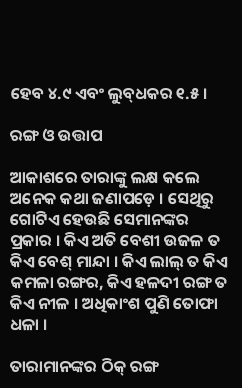ହେବ ୪.୯ ଏବଂ ଲୁବ୍‌ଧକର ୧.୫ ।

ରଙ୍ଗ ଓ ଉତ୍ତାପ

ଆକାଶରେ ତାରାଙ୍କୁ ଲକ୍ଷ କଲେ ଅନେକ କଥା ଜଣାପଡ଼େ । ସେଥିରୁ ଗୋଟିଏ ହେଉଛି ସେମାନଙ୍କର ପ୍ରକାର । କିଏ ଅତି ବେଶୀ ଉଜଳ ତ କିଏ ବେଶ୍ ମାନ୍ଦା । କିଏ ଲାଲ୍ ତ କିଏ କମଳା ରଙ୍ଗର, କିଏ ହଳଦୀ ରଙ୍ଗ ତ କିଏ ନୀଳ । ଅଧିକାଂଶ ପୁଣି ତୋଫା ଧଳା ।

ତାରାମାନଙ୍କର ଠିକ୍ ରଙ୍ଗ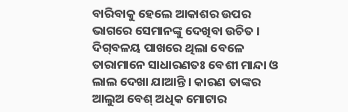ବାରିବାକୁ ହେଲେ ଆକାଶର ଉପର ଭାଗରେ ସେମାନଙ୍କୁ ଦେଖିବା ଉଚିତ । ଦିଗ୍‌ବଳୟ ପାଖରେ ଥିଲା ବେଳେ ତାରାମାନେ ସାଧାରଣତଃ ବେଶୀ ମାନ୍ଦା ଓ ଲାଲ ଦେଖା ଯାଆନ୍ତି । କାରଣ ତାଙ୍କର ଆଲୁଅ ବେଶ୍ ଅଧିକ ମୋଟାର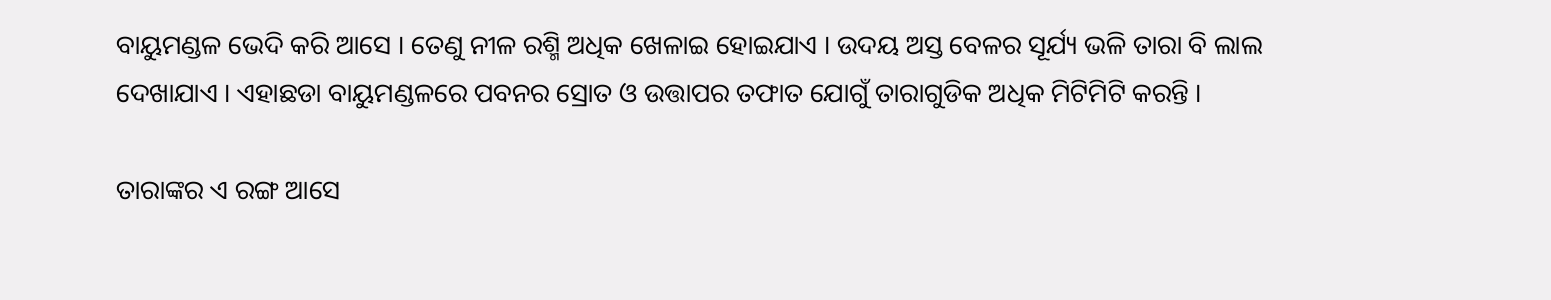ବାୟୁମଣ୍ଡଳ ଭେଦି କରି ଆସେ । ତେଣୁ ନୀଳ ରଶ୍ମି ଅଧିକ ଖେଳାଇ ହୋଇଯାଏ । ଉଦୟ ଅସ୍ତ ବେଳର ସୂର୍ଯ୍ୟ ଭଳି ତାରା ବି ଲାଲ ଦେଖାଯାଏ । ଏହାଛଡା ବାୟୁମଣ୍ଡଳରେ ପବନର ସ୍ରୋତ ଓ ଉତ୍ତାପର ତଫାତ ଯୋଗୁଁ ତାରାଗୁଡିକ ଅଧିକ ମିଟିମିଟି କରନ୍ତି ।

ତାରାଙ୍କର ଏ ରଙ୍ଗ ଆସେ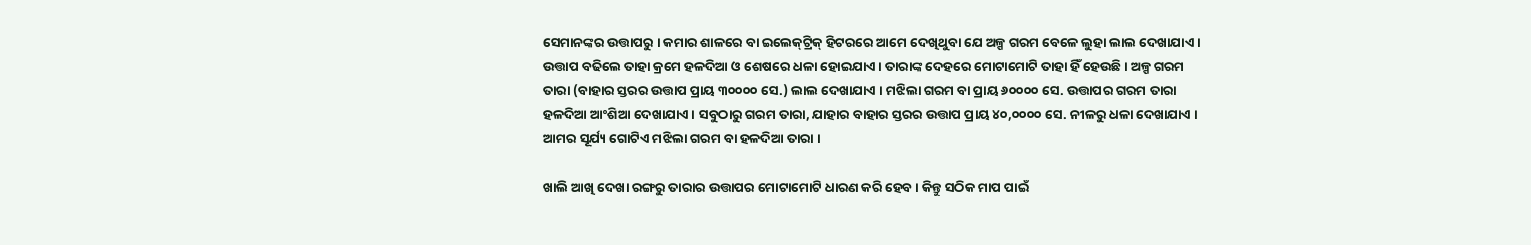ସେମାନଙ୍କର ଉତ୍ତାପରୁ । କମାର ଶାଳରେ ବା ଇଲେକ୍‌ଟ୍ରିକ୍ ହିଟରରେ ଆମେ ଦେଖିଥୁବା ଯେ ଅଳ୍ପ ଗରମ ବେଳେ ଲୁହା ଲାଲ ଦେଖାଯାଏ । ଉତ୍ତାପ ବଢିଲେ ତାହା କ୍ରମେ ହଳଦିଆ ଓ ଶେଷରେ ଧଳା ହୋଇଯାଏ । ତାରାଙ୍କ ଦେହରେ ମୋଟାମୋଟି ତାହା ହିଁ ହେଉଛି । ଅଳ୍ପ ଗରମ ତାରା (ବାହାର ସ୍ତରର ଉତ୍ତାପ ପ୍ରାୟ ୩୦୦୦୦ ସେ.) ଲାଲ ଦେଖାଯାଏ । ମଝିଲା ଗରମ ବା ପ୍ରାୟ ୬୦୦୦୦ ସେ. ଉତ୍ତାପର ଗରମ ତାରା ହଳଦିଆ ଆଂଶିଆ ଦେଖାଯାଏ । ସବୁଠାରୁ ଗରମ ତାରା, ଯାହାର ବାହାର ସ୍ତରର ଉତ୍ତାପ ପ୍ରାୟ ୪୦,୦୦୦୦ ସେ. ନୀଳରୁ ଧଳା ଦେଖାଯାଏ । ଆମର ସୂର୍ଯ୍ୟ ଗୋଟିଏ ମଝିଲା ଗରମ ବା ହଳଦିଆ ତାରା ।

ଖାଲି ଆଖି ଦେଖା ରଙ୍ଗରୁ ତାରାର ଉତ୍ତାପର ମୋଟାମୋଟି ଧାରଣ କରି ହେବ । କିନ୍ତୁ ସଠିକ ମାପ ପାଇଁ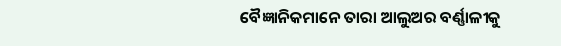ବୈଜ୍ଞାନିକମାନେ ତାରା ଆଲୁଅର ବର୍ଣ୍ଣାଳୀକୁ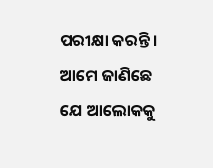ପରୀକ୍ଷା କରନ୍ତି । ଆମେ ଜାଣିଛେ ଯେ ଆଲୋକକୁ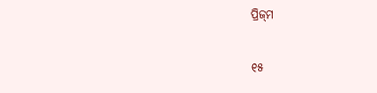ପ୍ରିଜ୍‌ମ

୧୫